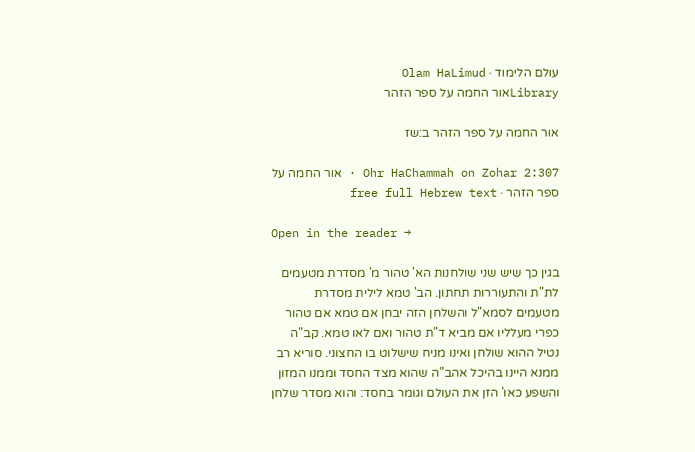עולם הלימוד · Olam HaLimud
Libraryאור החמה על ספר הזהר

אור החמה על ספר הזהר ב:שז

Ohr HaChammah on Zohar 2:307 · אור החמה על ספר הזהר · free full Hebrew text

Open in the reader →

בגין כך שיש שני שולחנות הא' טהור מ' מסדרת מטעמים לת"ת והתעוררות תחתון. הב' טמא לילית מסדרת מטעמים לסמא"ל והשלחן הזה יבחן אם טמא אם טהור כפרי מעלליו אם מביא ד"ת טהור ואם לאו טמא. קב"ה נטיל ההוא שולחן ואינו מניח שישלוט בו החצוני. סוריא רב ממנא היינו בהיכל אהב"ה שהוא מצד החסד וממנו המזון והשפע כאו' הזן את העולם וגומר בחסד: והוא מסדר שלחן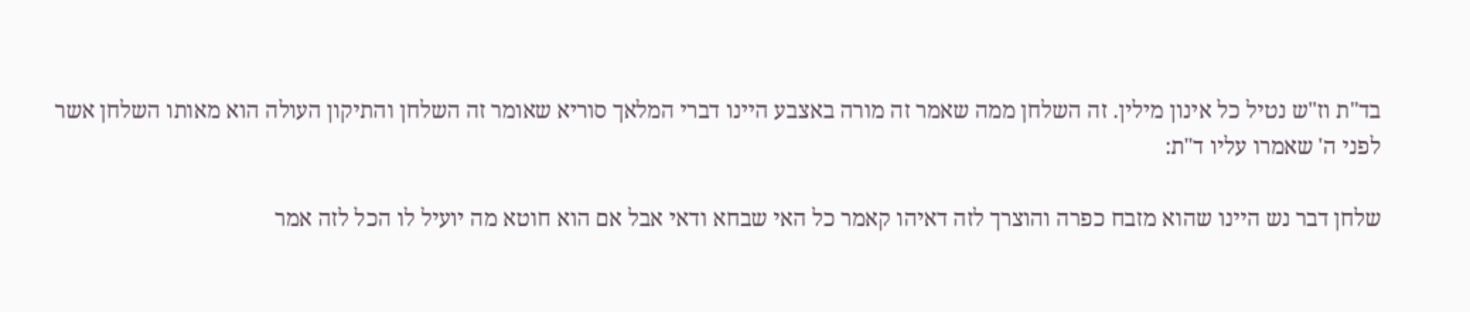בד"ת וז"ש נטיל כל אינון מילין. זה השלחן ממה שאמר זה מורה באצבע היינו דברי המלאך סוריא שאומר זה השלחן והתיקון העולה הוא מאותו השלחן אשר לפני ה' שאמרו עליו ד"ת:

שלחן דבר נש היינו שהוא מזבח כפרה והוצרך לזה דאיהו קאמר כל האי שבחא ודאי אבל אם הוא חוטא מה יועיל לו הכל לזה אמר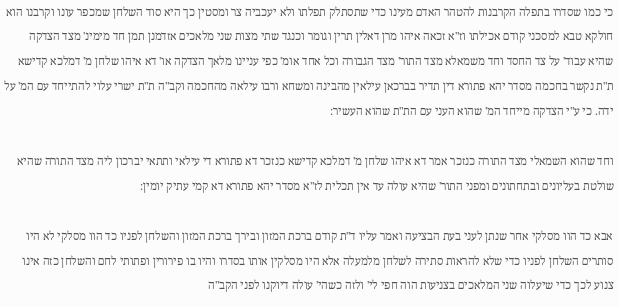כי כמו שסדרו בתפלה הקרבנות להטהר האדם מעינו כדי שתסתלק תפלתו ולא יעכביה צר ומסטין כך היא סוד השלחן שמכפר עונו וקרבנו הוא חולקא טבא למסכני קודם אכילתו וז"א זכאה איהו מרן דאלין תרין וגומר וכנגד שתי מצות שני מלאכים אזדמנן תמן חד מימינ' מצד הצדקה שהיא עבוד' על צד החסד וחד משמאלא מצד התור' מצד הגבורה וכל אחד אומ' כפי עניינו מלאך הצדקה או' דא איהו שלחן מ' דמלכא קדישא ת"ת נקשר בחכמה מסדר יהא פתורא דין תדיר בברכאן עילאין מהבינה ומשחא ורבו עילאה מהחכמה וקב"ה ת"ת ישרי עלוי להתייחד עם המ' על ידה. כי ע"י הצדקה מייחד המ' שהוא העני עם הת"ת שהוא העשיר:

וחד שהוא השמאלי מצד התורה כנזכר אמר דא איהו שלחן מ' דמלכא קדישא כנזכר דא פתורא די עילאי ותתאי יברכון ליה מצד התורה שהיא שולטת בעליונים ובתחתונים ומפני התור' שהיא עולה עד אין תכלית לז"א מסדר יהא פתורא דא קמי עתיק יומין:

אבא כד הוו מסלקי אחר שנתן לעני בעת הבציעה ואמר עליו ד"ת קודם ברכת המזון ובירך ברכת המזון והשלחן לפניו כד הוו מסלקי לא היו סותרים השלחן לפניו כדי שלא להראות סתירה לשלחן מלמעלה אלא היו מסלקין אותו בסדרו והיו בו פירורין ופתותי לחם והשלחן כזה אינו צנוע לכך כדי שיעלוה שני המלאכים בצניעות הוה חפי לי' ולזה כשהי' עולה דיוקנו לפני הקב"ה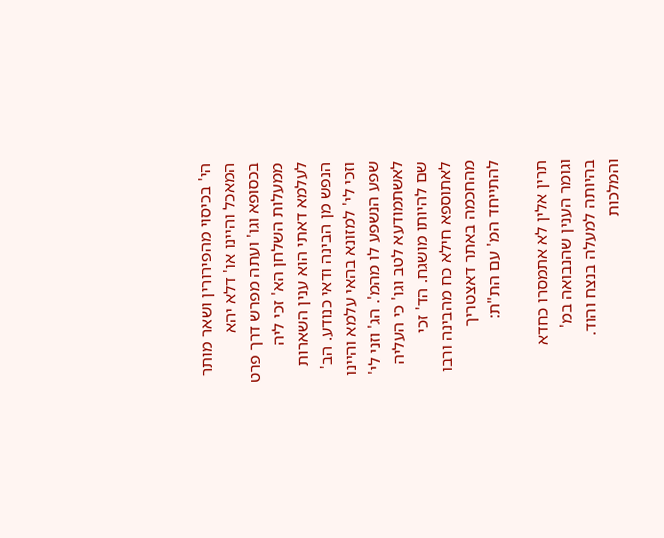הי' בכיסוי מהפירורין ושאר מותר המאכל והיינו או' דלא יהא בכסופא וגו' ועתה מפרש דרך פרט ממעלות השלחן הא' זכי ליה לעלמא דאתי הוא ענין השארות הנפש מן הבינה ודאי כנודע. הב' וזכי לי' למזונא בהאי עלמא והיינו שפע הנשפע לו מהמ'. הג' וזני לי' לאשתמודעא לטב וגו' כי העליה שם להיותו מושגח. הד' זכי לאתוספא חילא כח מהבינה ורבו מהחכמה באתר דאצטריך להתייחד המ' עם הת"ת:

תרין אלין לא אתמסרו כחדא וגומר הענין שהנבואה במ' בהיותה למעלה בנצח והוד. והמלכות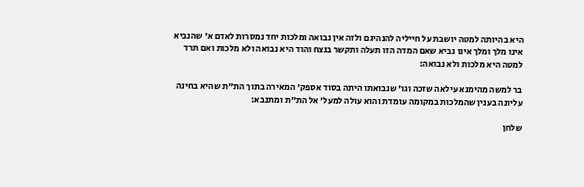היא בהיותה למטה יושבת על חייליה להנהיגם ולזה אין נבואה ומלכות יחד נמסרות לאדם א' שהנביא אינו מלך ומלך אינו נביא שאם המדה הזו תעלה ותקשר בנצח והוד היא נבואה ולא מלכות ואם תרד למטה היא מלכות ולא נבואה:

בר למשה מהימנא עילאה שזכה וגו' שנבואתו היתה בסוד אספק' המאירה בתוך הת"ת שהיא בחינה עליונה בענין שהמלכות במקומה עומדת והוא עולה למעל' אל הת"ת ומתנבא:

שלחן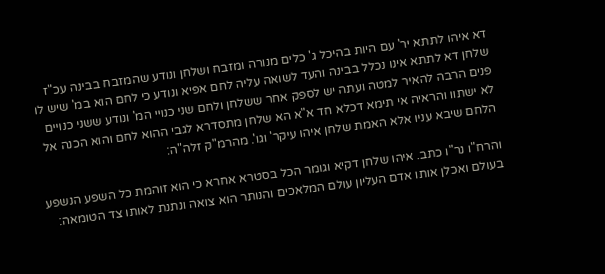דא איהו לתתא יר' עם היות בהיכל ג' כלים מנורה ומזבח ושלחן ונודע שהמזבח בבינה עכ"ז שלחן דא לתתא אינו נכלל בבינה והעד לשואה עליה לחם אפיא ונודע כי לחם הוא במ' שיש לו פנים הרבה להאיר למטה ועתה יש לספק אחר ששלחן ולחם שני כנויי המ' ונודע ששני כנויים לא ישתוו והראיה אי תימא דכלא חד א"א הא שלחן מתסדרא לגבי ההוא לחם והוא הכנה אל הלחם שיבא עניו אלא האמת שלחן איהו עיקר' וגו'. מהרמ"ק זלה"ה:

והרח"ו נר"ו כתב. איהו שלחן דקיא וגומר הכל בסטרא אחרא כי הוא זוהמת כל השפע הנשפע בעולם ואכלן אותו אדם העליון עולם המלאכים והנותר הוא צואה ונתנת לאותו צד הטומאה: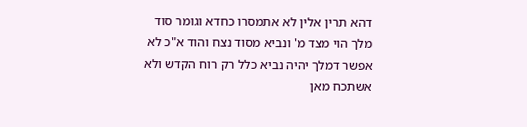דהא תרין אלין לא אתמסרו כחדא וגומר סוד מלך הוי מצד מ' ונביא מסוד נצח והוד א"כ לא אפשר דמלך יהיה נביא כלל רק רוח הקדש ולא אשתכח מאן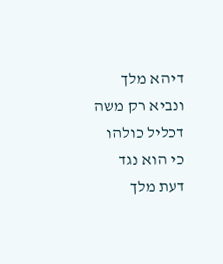דיהא מלך ונביא רק משה דכליל כולהו כי הוא נגד דעת מלך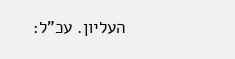העליון. עכ"ל: